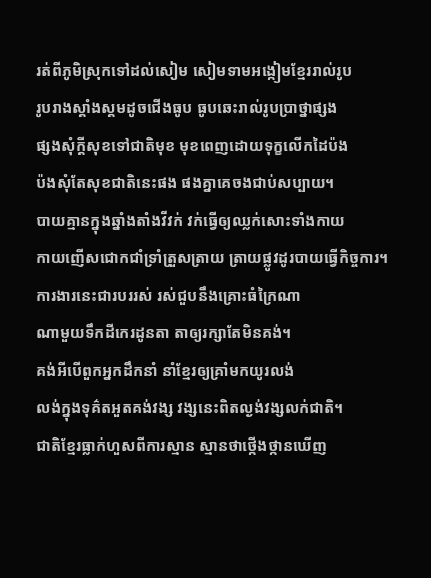រត់ពីភូមិស្រុកទៅដល់សៀម សៀមទាមអង្កៀមខ្មែររាល់រូប
រូបរាងស្គាំងស្គមដូចជើងធូប ធូបឆេះរាល់រូបប្រាថ្នាផ្សង
ផ្សងសុំក្ដីសុខទៅជាតិមុខ មុខពេញដោយទុក្ខលើកដៃប៉ង
ប៉ងសុំតែសុខជាតិនេះផង ផងគ្នាគេចងជាប់សប្បាយ។
បាយគ្មានក្នុងឆ្នាំងតាំងវីវក់ វក់ធ្វើឲ្យឈ្លក់សោះទាំងកាយ
កាយញើសជោកជាំទ្រាំត្រួសត្រាយ ត្រាយផ្លូវដូរបាយធ្វើកិច្ចការ។
ការងារនេះជារបររស់ រស់ជួបនឹងគ្រោះធំក្រៃណា
ណាមួយទឹកដីកេរដូនតា តាឲ្យរក្សាតែមិនគង់។
គង់អីបើពួកអ្នកដឹកនាំ នាំខ្មែរឲ្យគ្រាំមកយូរលង់
លង់ក្នុងទុគ៌តអួតគង់វង្ស វង្សនេះពិតល្ងង់វង្សលក់ជាតិ។
ជាតិខ្មែរធ្លាក់ហួសពីការស្មាន ស្មានថាថ្កើងថ្កានឃើញ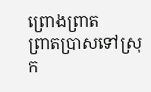ព្រោងព្រាត
ព្រាតប្រាសទៅស្រុក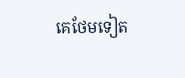គេថែមទៀត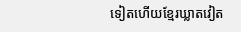ទៀតហើយខ្មែរឃ្លាតវៀត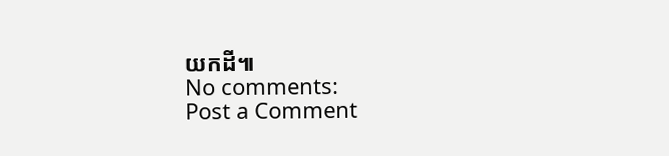យកដី៕
No comments:
Post a Comment